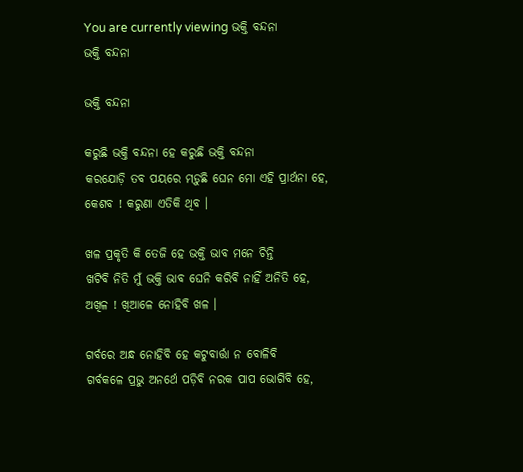You are currently viewing ଭକ୍ତି ବନ୍ଦନା
ଭକ୍ତି ବନ୍ଦନା

ଭକ୍ତି ବନ୍ଦନା

କରୁଛି ଭକ୍ତି ବନ୍ଦନା ହେ କରୁଛି ଭକ୍ତି ବନ୍ଦନା
କରଯୋଡ଼ି ତବ ପୟରେ ମଡ଼ୁଛି ଘେନ ମୋ ଏହି ପ୍ରାର୍ଥନା ହେ,
କେଶବ ! କରୁଣା ଏତିକି ଥିବ ।

ଖଳ ପ୍ରକୃତି କି ତେଜି ହେ ଭକ୍ତି ଭାବ ମନେ ଚିନ୍ତି
ଖଟିବି ନିତି ମୁଁ ଭକ୍ତି ଭାବ ଘେନି କରିବି ନାହିଁ ଅନିତି ହେ,
ଅଖିଳ ! ଖିଆଳେ ନୋହିବି ଖଳ ।

ଗର୍ବରେ ଅନ୍ଧ ନୋହିବି ହେ କଟୁବାର୍ତ୍ତା ନ ବୋଳିବି
ଗର୍ବକଳେ ପ୍ରଭୁ ଅନର୍ଥେ ପଡ଼ିବି ନରକ ପାପ ଭୋଗିବି ହେ,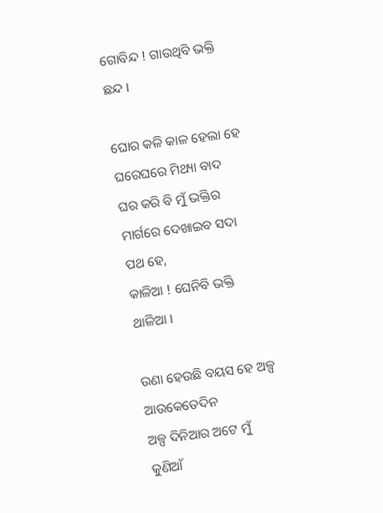ଗୋବିନ୍ଦ ! ଗାଉଥିବି ଭକ୍ତି ଛନ୍ଦ ।

ଘୋର କଳି କାଳ ହେଲା ହେ ଘରେଘରେ ମିଥ୍ୟା ବାଦ
ଘର କରି ବି ମୁଁ ଭକ୍ତିର ମାର୍ଗରେ ଦେଖାଇବ ସଦା ପଥ ହେ,
କାଳିଆ ! ଘେନିବି ଭକ୍ତି ଥାଳିଆ ।

ଉଣା ହେଉଛି ବୟସ ହେ ଅଳ୍ପ ଆଉକେତେଦିନ
ଅଳ୍ପ ଦିନିଆର ଅଟେ ମୁଁ କୁଣିଆଁ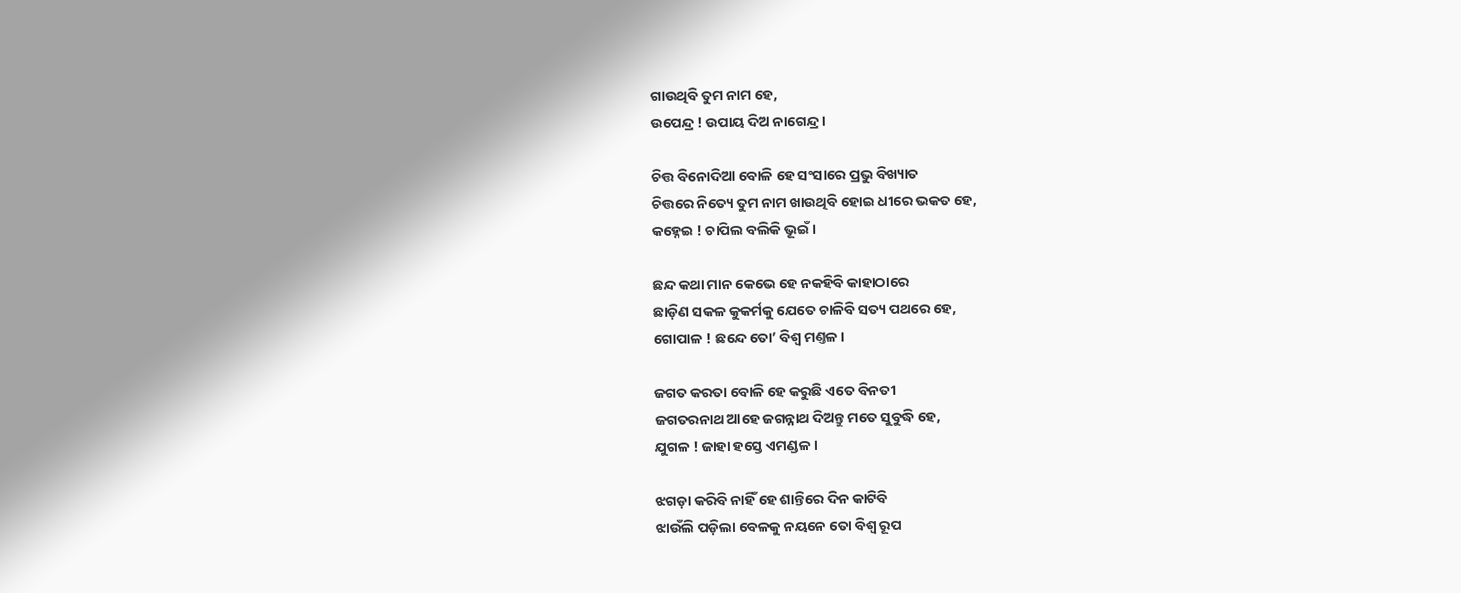ଗାଉଥିବି ତୁମ ନାମ ହେ,
ଉପେନ୍ଦ୍ର ! ଉପାୟ ଦିଅ ନାଗେନ୍ଦ୍ର ।

ଚିତ୍ତ ବିନୋଦିଆ ବୋଳି ହେ ସଂସାରେ ପ୍ରଭୁ ବିଖ୍ୟାତ
ଚିତ୍ତରେ ନିତ୍ୟେ ତୁମ ନାମ ଖାଉଥିବି ହୋଇ ଧୀରେ ଭକତ ହେ,
କହ୍ନେଇ ! ଚାପିଲ ବଲିକି ଭୂଇଁ ।

ଛନ୍ଦ କଥା ମାନ କେଭେ ହେ ନକହିବି କାହାଠାରେ
ଛାଡ଼ିଣ ସକଳ କୁକର୍ମକୁ ଯେତେ ଚାଳିବି ସତ୍ୟ ପଥରେ ହେ,
ଗୋପାଳ ! ଛନ୍ଦେ ତୋ’ ବିଶ୍ୱ ମଣ୍ତଳ ।

ଜଗତ କରତା ବୋଳି ହେ କରୁଛି ଏତେ ବିନତୀ
ଜଗତରନାଥ ଆହେ ଜଗନ୍ନାଥ ଦିଅନ୍ତୁ ମତେ ସୁବୁଦ୍ଧି ହେ,
ଯୁଗଳ ! ଜାହା ହସ୍ତେ ଏମଣ୍ଡଳ ।

ଝଗଡ଼ା କରିବି ନାହିଁ ହେ ଶାନ୍ତିରେ ଦିନ କାଟିବି
ଝାଉଁଲି ପଡ଼ିଲା ବେଳକୁ ନୟନେ ତୋ ବିଶ୍ୱ ରୂପ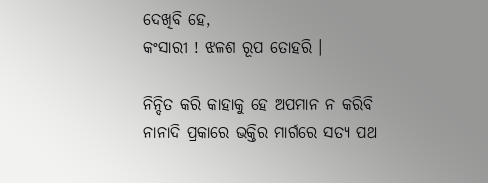ଦେଖିବି ହେ,
କଂସାରୀ ! ଝଳଶ ରୂପ ତୋହରି ।

ନିନ୍ଦିତ କରି କାହାକୁ ହେ ଅପମାନ ନ କରିବି
ନାନାଦି ପ୍ରକାରେ ଭକ୍ତିର ମାର୍ଗରେ ସତ୍ୟ ପଥ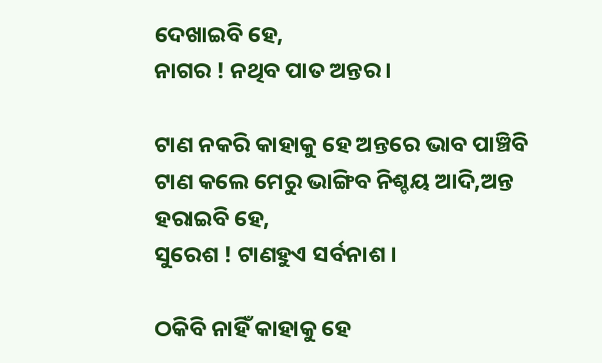ଦେଖାଇବି ହେ,
ନାଗର ! ନଥିବ ପାତ ଅନ୍ତର ।

ଟାଣ ନକରି କାହାକୁ ହେ ଅନ୍ତରେ ଭାବ ପାଞ୍ଚିବି
ଟାଣ କଲେ ମେରୁ ଭାଙ୍ଗିବ ନିଶ୍ଚୟ ଆଦି,ଅନ୍ତ ହରାଇବି ହେ,
ସୁରେଶ ! ଟାଣହୁଏ ସର୍ବନାଶ ।

ଠକିବି ନାହିଁ କାହାକୁ ହେ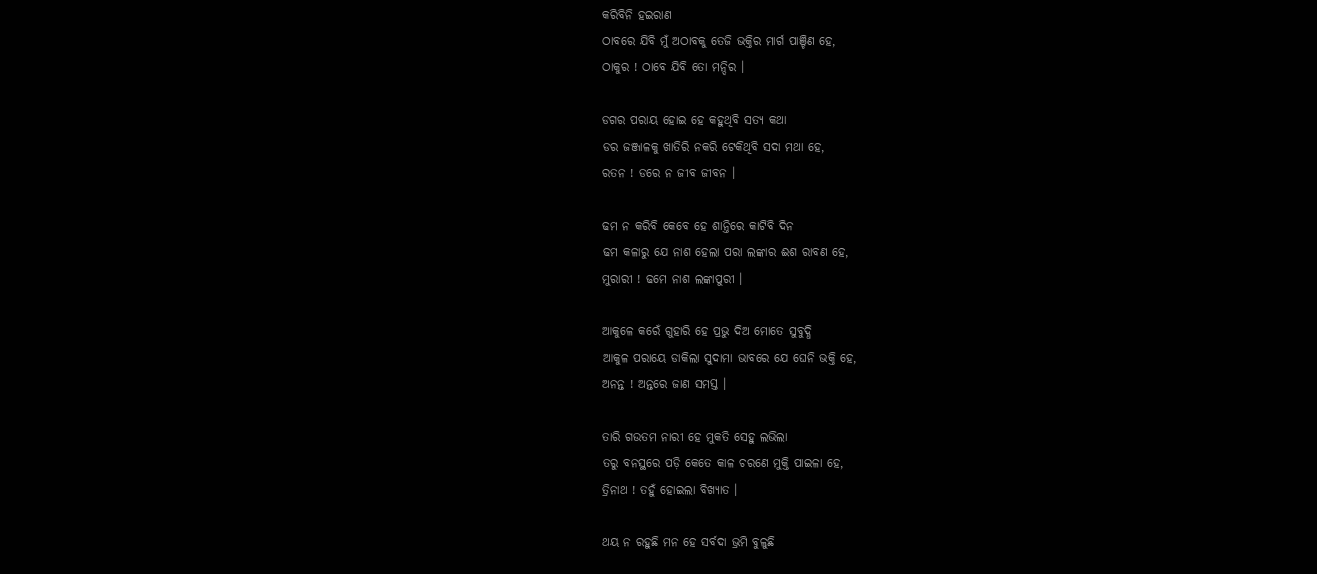କରିବିନି ହଇରାଣ
ଠାବରେ ଯିବି ମୁଁ ଅଠାବକୁ ତେଜି ଭକ୍ତିର ମାର୍ଗ ପାଞ୍ଚିଣ ହେ,
ଠାକୁର ! ଠାବେ ଯିବି ତୋ ମନ୍ଦିର ।

ଡଗର ପରାୟ ହୋଇ ହେ କହୁଥିବି ସତ୍ୟ କଥା
ଡର ଜଞ୍ଜାଳକୁ ଖାତିରି ନକରି ଟେକିଥିବି ସଦା ମଥା ହେ,
ରତନ ! ଡରେ ନ ଜୀବ ଜୀବନ ।

ଢମ ନ କରିବି କେବେ ହେ ଶାନ୍ତିରେ କାଟିବି ଦିନ
ଢମ କଳାରୁ ଯେ ନାଶ ହେଲା ପରା ଲଙ୍କାର ଈଶ ରାବଣ ହେ,
ମୁରାରୀ ! ଢମେ ନାଶ ଲଙ୍କାପୁରୀ ।

ଆକୁଳେ କରେଁ ଗୁହାରି ହେ ପ୍ରଭୁ ଦିଅ ମୋତେ ସୁବୁଦ୍ଧି
ଆକୁଳ ପରାୟେ ଡାକିଲା ସୁଦାମା ଭାବରେ ଯେ ଘେନି ଭକ୍ତି ହେ,
ଅନନ୍ତ ! ଅନ୍ତରେ ଜାଣ ସମସ୍ତ ।

ତାରି ଗଉତମ ନାରୀ ହେ ମୁକତି ସେହୁ ଲଭିଲା
ତରୁ ବନସ୍ଥରେ ପଡ଼ି କେତେ କାଳ ଚରଣେ ମୁକ୍ତି ପାଇଳା ହେ,
ତ୍ରିନାଥ ! ତହୁଁ ହୋଇଲା ବିଖ୍ୟାତ ।

ଥୟ ନ ରହୁଛି ମନ ହେ ସର୍ବଦା ଭ୍ରମି ବୁଳୁଛି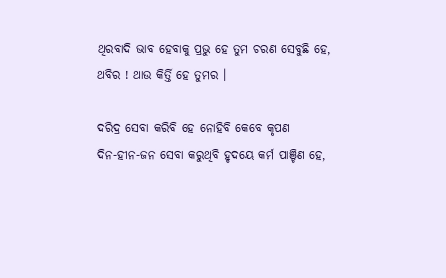ଥିରବାଦି ଭାବ ହେବାକୁ ପ୍ରଭୁ ହେ ତୁମ ଚରଣ ସେବୁଛି ହେ,
ଥବିର ! ଥାଉ କିର୍ତ୍ତି ହେ ତୁମର ।

ଦରିଦ୍ର ସେବା କରିବି ହେ ନୋହିବି କେବେ କୃପଣ
ଦିନ-ହୀନ-ଜନ ସେବା କରୁଥିବି ହୃଦୟେ କର୍ମ ପାଞ୍ଚିଣ ହେ,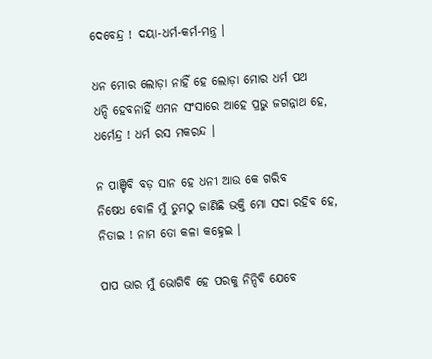ଦେବେନ୍ଦ୍ର ! ଦୟା-ଧର୍ମ-କର୍ମ-ମନ୍ତ୍ର ।

ଧନ ମୋର ଲୋଡ଼ା ନାହିଁ ହେ ଲୋଡ଼ା ମୋର ଧର୍ମ ପଥ
ଧନ୍ଦି ହେବନାହିଁ ଏମନ ସଂସାରେ ଆହେ ପ୍ରଭୁ ଜଗନ୍ନାଥ ହେ,
ଧର୍ମେନ୍ଦ୍ର ! ଧର୍ମ ରସ ମକରନ୍ଦ ।

ନ ପାଞ୍ଚିବି ବଡ଼ ସାନ ହେ ଧନୀ ଆଉ କେ ଗରିବ
ନିଷେଧ ବୋଳି ମୁଁ ତୁମଠୁ ଜାଣିଛି ଭକ୍ତି ମୋ ସଦା ରହିବ ହେ,
ନିତାଇ ! ନାମ ତୋ କଳା କହ୍ନେଇ ।

ପାପ ଭାର ମୁଁ ଭୋଗିବି ହେ ପରକୁ ନିନ୍ଦିବି ଯେବେ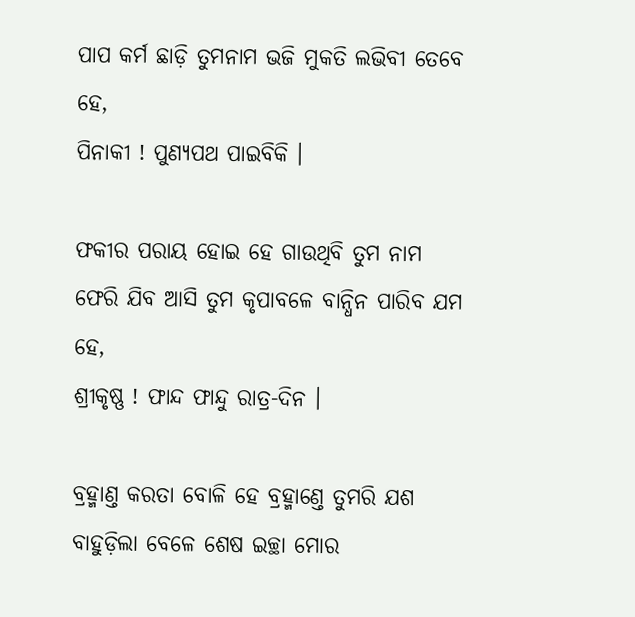ପାପ କର୍ମ ଛାଡ଼ି ତୁମନାମ ଭଜି ମୁକତି ଲଭିବୀ ତେବେ ହେ,
ପିନାକୀ ! ପୁଣ୍ୟପଥ ପାଇବିକି ।

ଫକୀର ପରାୟ ହୋଇ ହେ ଗାଉଥିବି ତୁମ ନାମ
ଫେରି ଯିବ ଆସି ତୁମ କୃପାବଳେ ବାନ୍ଧିନ ପାରିବ ଯମ ହେ,
ଶ୍ରୀକୃଷ୍ଣ ! ଫାନ୍ଦ ଫାନ୍ଦୁ ରାତ୍ର-ଦିନ ।

ବ୍ରହ୍ମାଣ୍ତ କରତା ବୋଳି ହେ ବ୍ରହ୍ମାଣ୍ତେ ତୁମରି ଯଶ
ବାହୁଡ଼ିଲା ବେଳେ ଶେଷ ଇଚ୍ଛା ମୋର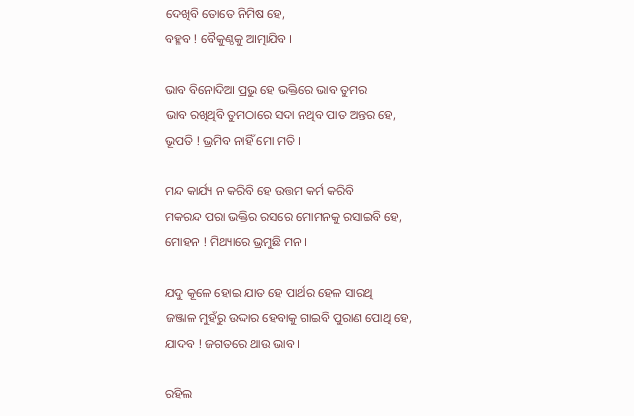ଦେଖିବି ତୋତେ ନିମିଷ ହେ,
ବହ୍ଳବ ! ବୈକୁଣ୍ଠକୁ ଆତ୍ମାଯିବ ।

ଭାବ ବିନୋଦିଆ ପ୍ରଭୁ ହେ ଭକ୍ତିରେ ଭାବ ତୁମର
ଭାବ ରଖିଥିବି ତୁମଠାରେ ସଦା ନଥିବ ପାତ ଅନ୍ତର ହେ,
ଭୂପତି ! ଭ୍ରମିବ ନାହିଁ ମୋ ମତି ।

ମନ୍ଦ କାର୍ଯ୍ୟ ନ କରିବି ହେ ଉତ୍ତମ କର୍ମ କରିବି
ମକରନ୍ଦ ପରା ଭକ୍ତିର ରସରେ ମୋମନକୁ ରସାଇବି ହେ,
ମୋହନ ! ମିଥ୍ୟାରେ ଭ୍ରମୁଛି ମନ ।

ଯଦୁ କୂଳେ ହୋଇ ଯାତ ହେ ପାର୍ଥର ହେଳ ସାରଥି
ଜଞ୍ଜାଳ ମୁହଁରୁ ଉଦ୍ଦାର ହେବାକୁ ଗାଇବି ପୁରାଣ ପୋଥି ହେ,
ଯାଦବ ! ଜଗତରେ ଥାଉ ଭାବ ।

ରହିଲ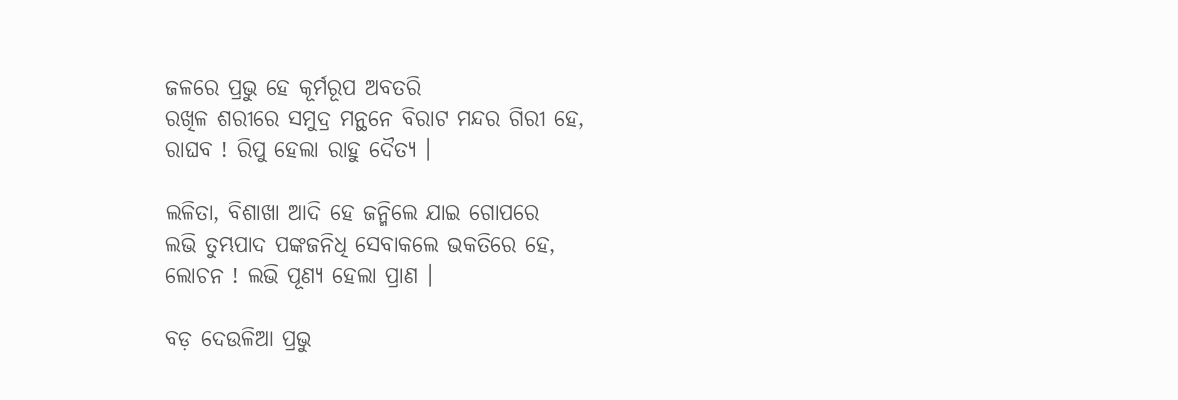ଜଳରେ ପ୍ରଭୁ ହେ କୂର୍ମରୂପ ଅବତରି
ରଖିଳ ଶରୀରେ ସମୁଦ୍ର ମନ୍ଥନେ ବିରାଟ ମନ୍ଦର ଗିରୀ ହେ,
ରାଘବ ! ରିପୁ ହେଲା ରାହୁ ଦୈତ୍ୟ ।

ଲଳିତା, ବିଶାଖା ଆଦି ହେ ଜନ୍ମିଲେ ଯାଇ ଗୋପରେ
ଲଭି ତୁମ୍ଭପାଦ ପଙ୍କଜନିଧି ସେବାକଲେ ଭକତିରେ ହେ,
ଲୋଚନ ! ଲଭି ପୂଣ୍ୟ ହେଲା ପ୍ରାଣ ।

ବଡ଼ ଦେଉଳିଆ ପ୍ରଭୁ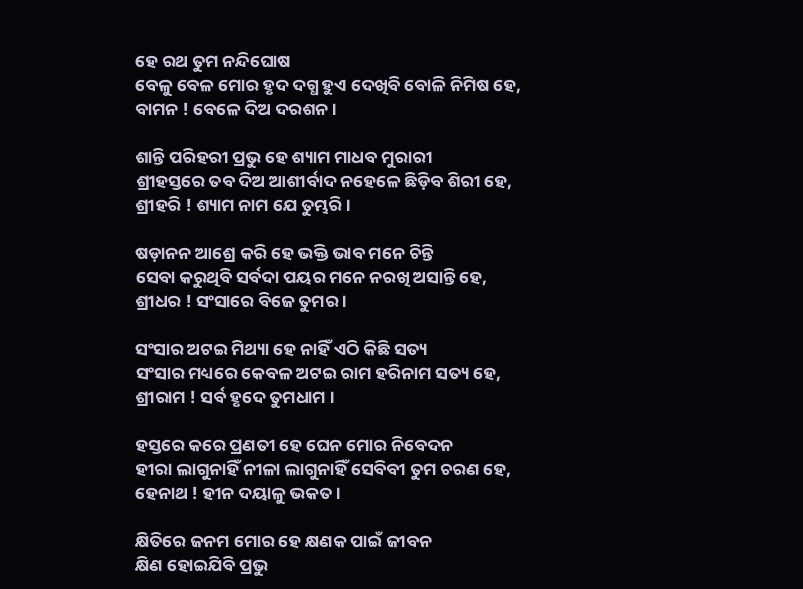ହେ ରଥ ତୁମ ନନ୍ଦିଘୋଷ
ବେଳୁ ବେଳ ମୋର ହୃଦ ଦଗ୍ଧ ହୁଏ ଦେଖିବି ବୋଳି ନିମିଷ ହେ,
ବାମନ ! ବେଳେ ଦିଅ ଦରଶନ ।

ଶାନ୍ତି ପରିହରୀ ପ୍ରଭୁ ହେ ଶ୍ୟାମ ମାଧବ ମୁରାରୀ
ଶ୍ରୀହସ୍ତରେ ତବ ଦିଅ ଆଶୀର୍ବାଦ ନହେଳେ ଛିଡ଼ିବ ଶିରୀ ହେ,
ଶ୍ରୀହରି ! ଶ୍ୟାମ ନାମ ଯେ ତୁମ୍ଭରି ।

ଷଡ଼ାନନ ଆଶ୍ରେ କରି ହେ ଭକ୍ତି ଭାବ ମନେ ଚିନ୍ତି
ସେବା କରୁଥିବି ସର୍ବଦା ପୟର ମନେ ନରଖି ଅସାନ୍ତି ହେ,
ଶ୍ରୀଧର ! ସଂସାରେ ବିଜେ ତୁମର ।

ସଂସାର ଅଟଇ ମିଥ୍ୟା ହେ ନାହିଁ ଏଠି କିଛି ସତ୍ୟ
ସଂସାର ମଧ୍ୟରେ କେବଳ ଅଟଇ ରାମ ହରିନାମ ସତ୍ୟ ହେ,
ଶ୍ରୀରାମ ! ସର୍ବ ହୃଦେ ତୁମଧାମ ।

ହସ୍ତରେ କରେ ପ୍ରଣତୀ ହେ ଘେନ ମୋର ନିବେଦନ
ହୀରା ଲାଗୁନାହିଁ ନୀଳା ଲାଗୁନାହିଁ ସେବିବୀ ତୁମ ଚରଣ ହେ,
ହେନାଥ ! ହୀନ ଦୟାଳୁ ଭକତ ।

କ୍ଷିତିରେ ଜନମ ମୋର ହେ କ୍ଷଣକ ପାଇଁ ଜୀବନ
କ୍ଷିଣ ହୋଇଯିବି ପ୍ରଭୁ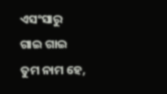ଏସଂସାରୁ ଗାଇ ଗାଇ ତୁମ ନାମ ହେ,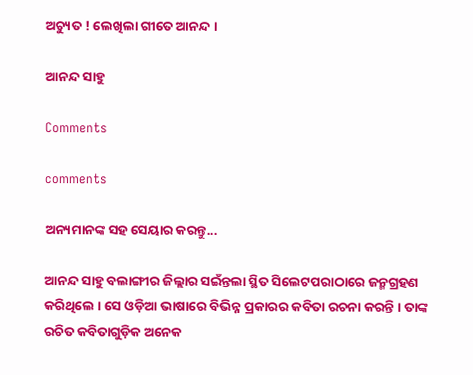ଅଚ୍ୟୁତ ! ଲେଖିଲା ଗୀତେ ଆନନ୍ଦ ।

ଆନନ୍ଦ ସାହୁ

Comments

comments

ଅନ୍ୟମାନଙ୍କ ସହ ସେୟାର କରନ୍ତୁ...

ଆନନ୍ଦ ସାହୁ ବଲାଙ୍ଗୀର ଜିଲ୍ଲାର ସଇଁନ୍ତଲା ସ୍ଥିତ ସିଲେଟପରାଠାରେ ଜନ୍ମଗ୍ରହଣ କରିଥିଲେ । ସେ ଓଡ଼ିଆ ଭାଷାରେ ବିଭିନ୍ନ ପ୍ରକାରର କବିତା ରଚନା କରନ୍ତି । ତାଙ୍କ ରଚିତ କବିତାଗୁଡ଼ିକ ଅନେକ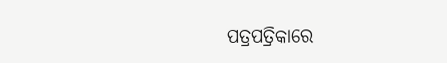ପତ୍ରପତ୍ରିକାରେ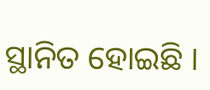ସ୍ଥାନିତ ହୋଇଛି ।